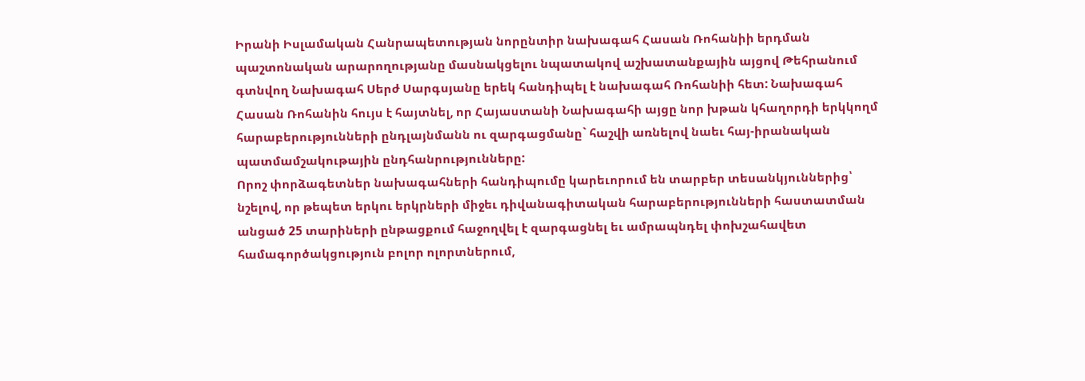Իրանի Իսլամական Հանրապետության նորընտիր նախագահ Հասան Ռոհանիի երդման պաշտոնական արարողությանը մասնակցելու նպատակով աշխատանքային այցով Թեհրանում գտնվող Նախագահ Սերժ Սարգսյանը երեկ հանդիպել է նախագահ Ռոհանիի հետ: Նախագահ Հասան Ռոհանին հույս է հայտնել, որ Հայաստանի Նախագահի այցը նոր խթան կհաղորդի երկկողմ հարաբերությունների ընդլայնմանն ու զարգացմանը` հաշվի առնելով նաեւ հայ-իրանական պատմամշակութային ընդհանրությունները:
Որոշ փորձագետներ նախագահների հանդիպումը կարեւորում են տարբեր տեսանկյուններից՝ նշելով, որ թեպետ երկու երկրների միջեւ դիվանագիտական հարաբերությունների հաստատման անցած 25 տարիների ընթացքում հաջողվել է զարգացնել եւ ամրապնդել փոխշահավետ համագործակցություն բոլոր ոլորտներում,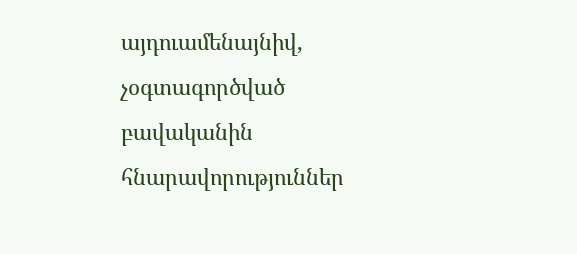այդուամենայնիվ, չօգտագործված բավականին հնարավորություններ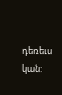դեռեւս կան: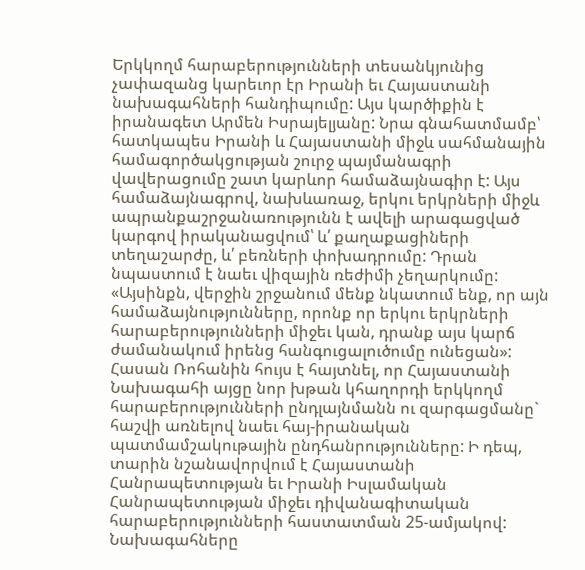Երկկողմ հարաբերությունների տեսանկյունից չափազանց կարեւոր էր Իրանի եւ Հայաստանի նախագահների հանդիպումը: Այս կարծիքին է իրանագետ Արմեն Իսրայելյանը: Նրա գնահատմամբ՝ հատկապես Իրանի և Հայաստանի միջև սահմանային համագործակցության շուրջ պայմանագրի վավերացումը շատ կարևոր համաձայնագիր է: Այս համաձայնագրով, նախևառաջ, երկու երկրների միջև ապրանքաշրջանառությունն է ավելի արագացված կարգով իրականացվում՝ և՛ քաղաքացիների տեղաշարժը, և՛ բեռների փոխադրումը: Դրան նպաստում է նաեւ վիզային ռեժիմի չեղարկումը:
«Այսինքն, վերջին շրջանում մենք նկատում ենք, որ այն համաձայնությունները, որոնք որ երկու երկրների հարաբերությունների միջեւ կան, դրանք այս կարճ ժամանակում իրենց հանգուցալուծումը ունեցան»:
Հասան Ռոհանին հույս է հայտնել, որ Հայաստանի Նախագահի այցը նոր խթան կհաղորդի երկկողմ հարաբերությունների ընդլայնմանն ու զարգացմանը` հաշվի առնելով նաեւ հայ-իրանական պատմամշակութային ընդհանրությունները: Ի դեպ, տարին նշանավորվում է Հայաստանի Հանրապետության եւ Իրանի Իսլամական Հանրապետության միջեւ դիվանագիտական հարաբերությունների հաստատման 25-ամյակով: Նախագահները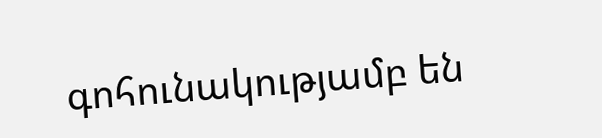գոհունակությամբ են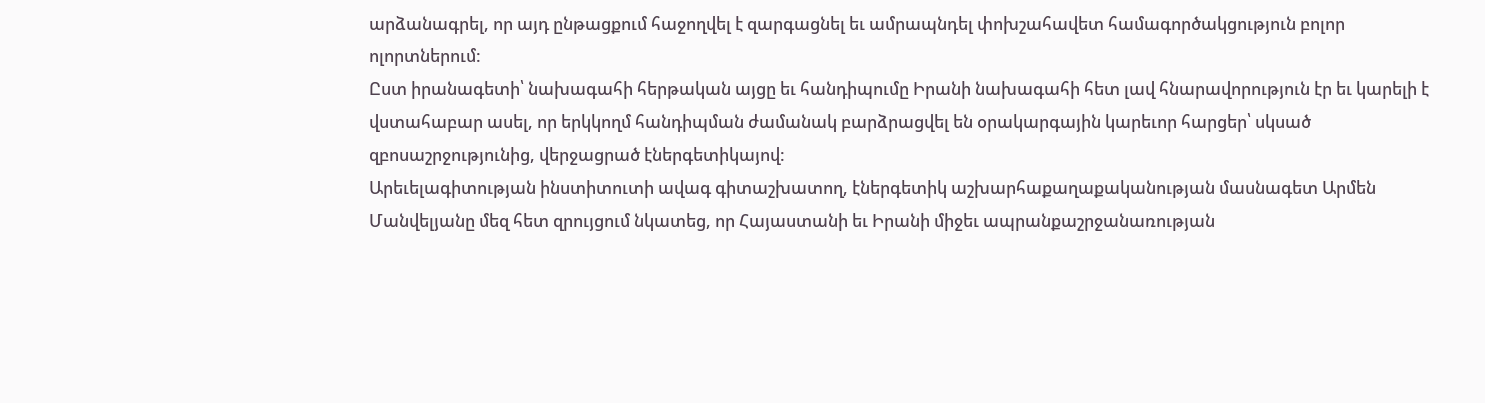արձանագրել, որ այդ ընթացքում հաջողվել է զարգացնել եւ ամրապնդել փոխշահավետ համագործակցություն բոլոր ոլորտներում:
Ըստ իրանագետի՝ նախագահի հերթական այցը եւ հանդիպումը Իրանի նախագահի հետ լավ հնարավորություն էր եւ կարելի է վստահաբար ասել, որ երկկողմ հանդիպման ժամանակ բարձրացվել են օրակարգային կարեւոր հարցեր՝ սկսած զբոսաշրջությունից, վերջացրած էներգետիկայով:
Արեւելագիտության ինստիտուտի ավագ գիտաշխատող, էներգետիկ աշխարհաքաղաքականության մասնագետ Արմեն Մանվելյանը մեզ հետ զրույցում նկատեց, որ Հայաստանի եւ Իրանի միջեւ ապրանքաշրջանառության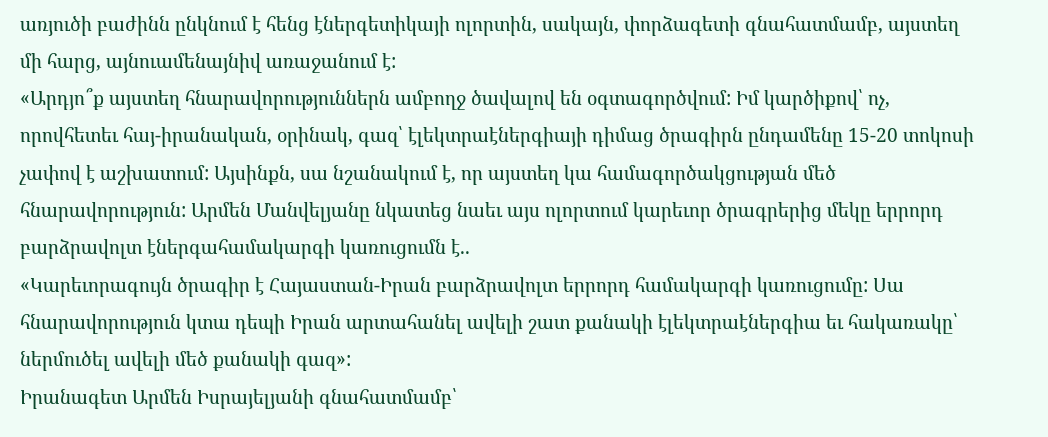առյուծի բաժինն ընկնում է հենց էներգետիկայի ոլորտին, սակայն, փորձագետի գնահատմամբ, այստեղ մի հարց, այնուամենայնիվ առաջանում է:
«Արդյո՞ք այստեղ հնարավորություններն ամբողջ ծավալով են օգտագործվում: Իմ կարծիքով՝ ոչ, որովհետեւ հայ-իրանական, օրինակ, գազ՝ էլեկտրաէներգիայի դիմաց ծրագիրն ընդամենը 15-20 տոկոսի չափով է աշխատում: Այսինքն, սա նշանակում է, որ այստեղ կա համագործակցության մեծ հնարավորություն: Արմեն Մանվելյանը նկատեց նաեւ այս ոլորտում կարեւոր ծրագրերից մեկը երրորդ բարձրավոլտ էներգահամակարգի կառուցումն է..
«Կարեւորագույն ծրագիր է Հայաստան-Իրան բարձրավոլտ երրորդ համակարգի կառուցումը: Սա հնարավորություն կտա դեպի Իրան արտահանել ավելի շատ քանակի էլեկտրաէներգիա եւ հակառակը՝ ներմուծել ավելի մեծ քանակի գազ»:
Իրանագետ Արմեն Իսրայելյանի գնահատմամբ՝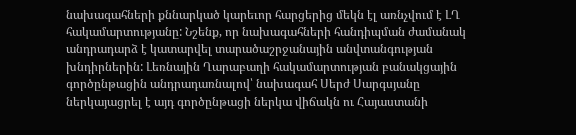նախագահների քննարկած կարեւոր հարցերից մեկն էլ առնչվում է ԼՂ հակամարտությանը: Նշենք, որ նախագահների հանդիպման ժամանակ անդրադարձ է կատարվել տարածաշրջանային անվտանգության խնդիրներին: Լեռնային Ղարաբաղի հակամարտության բանակցային գործընթացին անդրադառնալով՝ նախագահ Սերժ Սարգսյանը ներկայացրել է այդ գործընթացի ներկա վիճակն ու Հայաստանի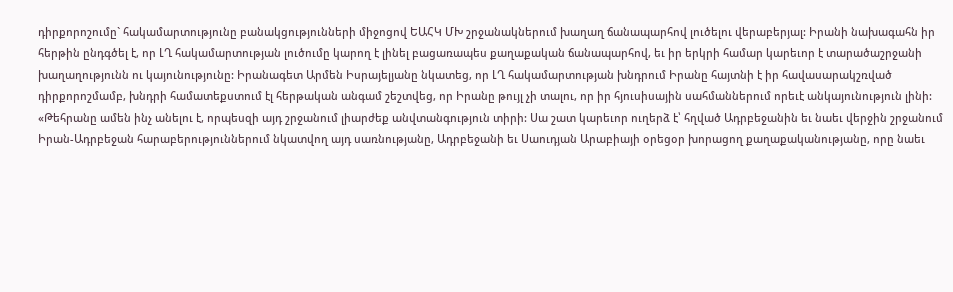դիրքորոշումը` հակամարտությունը բանակցությունների միջոցով ԵԱՀԿ ՄԽ շրջանակներում խաղաղ ճանապարհով լուծելու վերաբերյալ: Իրանի նախագահն իր հերթին ընդգծել է, որ ԼՂ հակամարտության լուծումը կարող է լինել բացառապես քաղաքական ճանապարհով, եւ իր երկրի համար կարեւոր է տարածաշրջանի խաղաղությունն ու կայունությունը: Իրանագետ Արմեն Իսրայելյանը նկատեց, որ ԼՂ հակամարտության խնդրում Իրանը հայտնի է իր հավասարակշռված դիրքորոշմամբ, խնդրի համատեքստում էլ հերթական անգամ շեշտվեց, որ Իրանը թույլ չի տալու, որ իր հյուսիսային սահմաններում որեւէ անկայունություն լինի:
«Թեհրանը ամեն ինչ անելու է, որպեսզի այդ շրջանում լիարժեք անվտանգություն տիրի: Սա շատ կարեւոր ուղերձ է՝ հղված Ադրբեջանին եւ նաեւ վերջին շրջանում Իրան-Ադրբեջան հարաբերություններում նկատվող այդ սառնությանը, Ադրբեջանի եւ Սաուդյան Արաբիայի օրեցօր խորացող քաղաքականությանը, որը նաեւ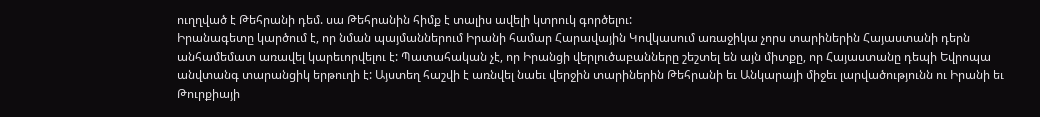ուղղված է Թեհրանի դեմ. սա Թեհրանին հիմք է տալիս ավելի կտրուկ գործելու:
Իրանագետը կարծում է, որ նման պայմաններում Իրանի համար Հարավային Կովկասում առաջիկա չորս տարիներին Հայաստանի դերն անհամեմատ առավել կարեւորվելու է: Պատահական չէ, որ Իրանցի վերլուծաբանները շեշտել են այն միտքը, որ Հայաստանը դեպի Եվրոպա անվտանգ տարանցիկ երթուղի է: Այստեղ հաշվի է առնվել նաեւ վերջին տարիներին Թեհրանի եւ Անկարայի միջեւ լարվածությունն ու Իրանի եւ Թուրքիայի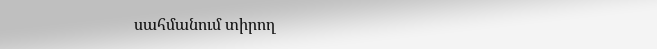սահմանում տիրող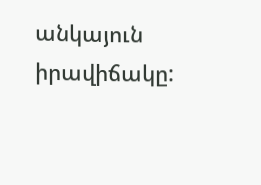անկայուն իրավիճակը: